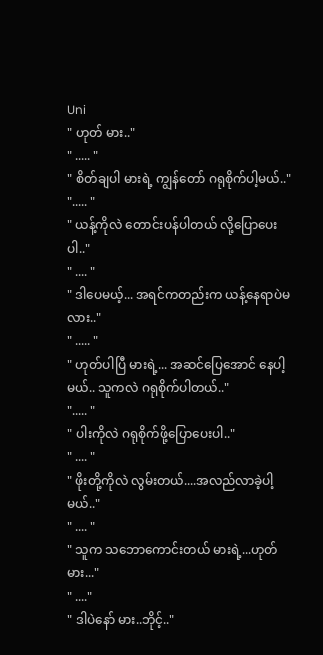Uni
" ဟုတ် မား.."
" ..... "
" စိတ်ချပါ မားရဲ့ ကျွန်တော် ဂရုစိုက်ပါ့မယ်.."
"..... "
" ယန့်ကိုလဲ တောင်းပန်ပါတယ် လို့ပြောပေးပါ.."
" .... "
" ဒါပေမယ့်... အရင်ကတည်းက ယန့်နေရာပဲမလား.."
" ..... "
" ဟုတ်ပါပြီ မားရဲ့... အဆင်ပြေအောင် နေပါ့မယ်.. သူကလဲ ဂရုစိုက်ပါတယ်.."
"..... "
" ပါးကိုလဲ ဂရုစိုက်ဖို့ပြောပေးပါ.."
" .... "
" ဖိုးတို့ကိုလဲ လွမ်းတယ်....အလည်လာခဲ့ပါ့မယ်.."
" .... "
" သူက သဘောကောင်းတယ် မားရဲ့...ဟုတ်မား..."
" ...."
" ဒါပဲနော် မား..ဘိုင့်.."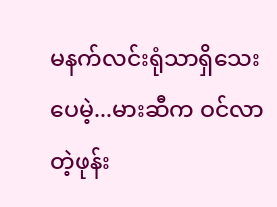မနက်လင်းရုံသာရှိသေးပေမဲ့...မားဆီက ဝင်လာတဲ့ဖုန်း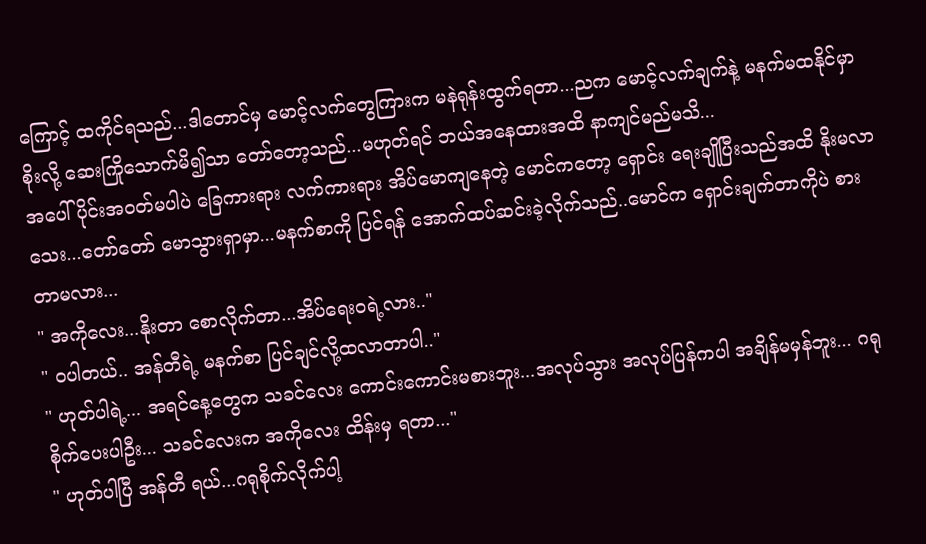ကြောင့် ထကိုင်ရသည်...ဒါတောင်မှ မောင့်လက်တွေကြားက မနဲရုန်းထွက်ရတာ...ညက မောင့်လက်ချက်နဲ့ မနက်မထနိုင်မှာ စိုးလို့ ဆေးကြိုသောက်မိ၍သာ တော်တော့သည်...မဟုတ်ရင် ဘယ်အနေထားအထိ နာကျင်မည်မသိ...
အပေါ်ပိုင်းအဝတ်မပါပဲ ခြေကားရား လက်ကားရား အိပ်မောကျနေတဲ့ မောင်ကတော့ ရှောင်း ရေးချိုပြီးသည်အထိ နိုးမလာသေး...တော်တော် မောသွားရှာမှာ...မနက်စာကို ပြင်ရန် အောက်ထပ်ဆင်းခဲ့လိုက်သည်..မောင်က ရှောင်းချက်တာကိုပဲ စားတာမလား...
" အကိုလေး...နိုးတာ စောလိုက်တာ...အိပ်ရေးဝရဲ့လား.."
" ဝပါတယ်.. အန်တီရဲ့ မနက်စာ ပြင်ချင်လို့ထလာတာပါ.."
" ဟုတ်ပါရဲ့... အရင်နေ့တွေက သခင်လေး ကောင်းကောင်းမစားဘူး...အလုပ်သွား အလုပ်ပြန်ကပါ အချိန်မမှန်ဘူး... ဂရုစိုက်ပေးပါဦး... သခင်လေးက အကိုလေး ထိန်းမှ ရတာ..."
" ဟုတ်ပါပြီ အန်တီ ရယ်...ဂရုစိုက်လိုက်ပါ့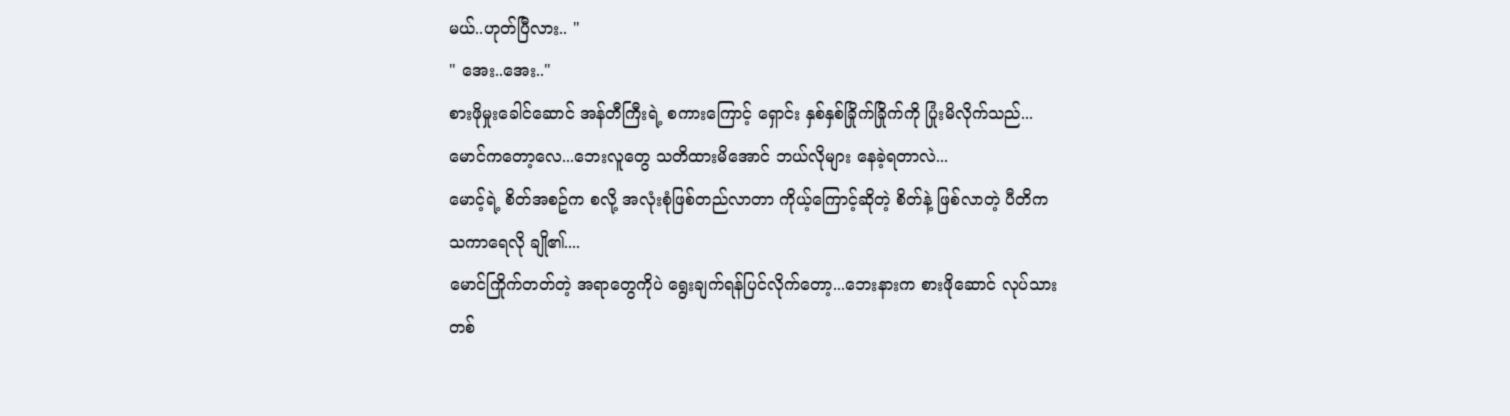မယ်..ဟုတ်ပြီလား.. "
" အေး..အေး.."
စားဖိုမှုးခေါင်ဆောင် အန်တီကြီးရဲ့ စကားကြောင့် ရှောင်း နှစ်နှစ်ခြိုက်ခြိုက်ကို ပြုံးမိလိုက်သည်...မောင်ကတော့လေ...ဘေးလူတွေ သတိထားမိအောင် ဘယ်လိုများ နေခဲ့ရတာလဲ...
မောင့်ရဲ့ စိတ်အစဥ်က စလို့ အလုံးစုံဖြစ်တည်လာတာ ကိုယ့်ကြောင့်ဆိုတဲ့ စိတ်နဲ့ ဖြစ်လာတဲ့ ပီတိက သကာရေလို ချို၏....
မောင်ကြိုက်တတ်တဲ့ အရာတွေကိုပဲ ရွေးချက်ရန်ပြင်လိုက်တော့...ဘေးနားက စားဖိုဆောင် လုပ်သားတစ်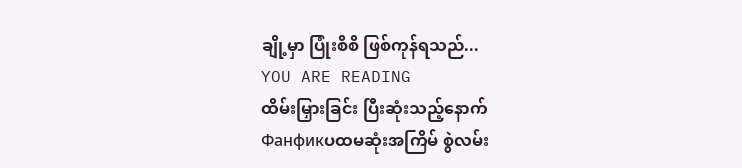ချို့မှာ ပြုံးစိစိ ဖြစ်ကုန်ရသည်...
YOU ARE READING
ထိမ်းမြှားခြင်း ပြီးဆုံးသည့်နောက်
Фанфикပထမဆုံးအကြိမ် စွဲလမ်း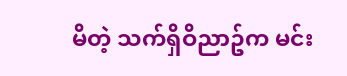မိတဲ့ သက်ရှိဝိညာဥ်က မင်း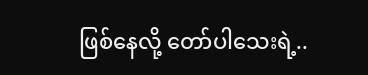ဖြစ်နေလို့ တော်ပါသေးရဲ့..